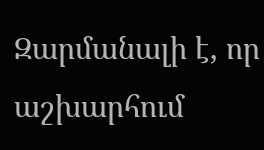Զարմանալի է, որ աշխարհում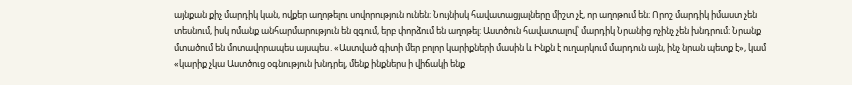այնքան քիչ մարդիկ կան, ովքեր աղոթելու սովորություն ունեն։ Նույնիսկ հավատացյալները միշտ չէ, որ աղոթում են։ Որոշ մարդիկ իմաստ չեն տեսնում, իսկ ոմանք անհարմարություն են զգում, երբ փորձում են աղոթել: Աստծուն հավատալով՝ մարդիկ Նրանից ոչինչ չեն խնդրում։ Նրանք մտածում են մոտավորապես այսպես․«Աստված գիտի մեր բոլոր կարիքների մասին և Ինքն է ուղարկում մարդուն այն, ինչ նրան պետք է», կամ «կարիք չկա Աստծուց օգնություն խնդրել, մենք ինքներս ի վիճակի ենք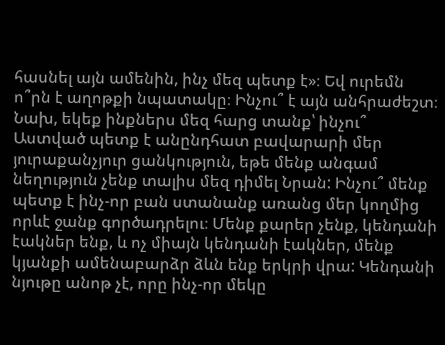հասնել այն ամենին, ինչ մեզ պետք է»։ Եվ ուրեմն ո՞րն է աղոթքի նպատակը։ Ինչու՞ է այն անհրաժեշտ։ Նախ, եկեք ինքներս մեզ հարց տանք՝ ինչու՞ Աստված պետք է անընդհատ բավարարի մեր յուրաքանչյուր ցանկություն, եթե մենք անգամ նեղություն չենք տալիս մեզ դիմել Նրան: Ինչու՞ մենք պետք է ինչ-որ բան ստանանք առանց մեր կողմից որևէ ջանք գործադրելու։ Մենք քարեր չենք, կենդանի էակներ ենք, և ոչ միայն կենդանի էակներ, մենք կյանքի ամենաբարձր ձևն ենք երկրի վրա: Կենդանի նյութը անոթ չէ, որը ինչ-որ մեկը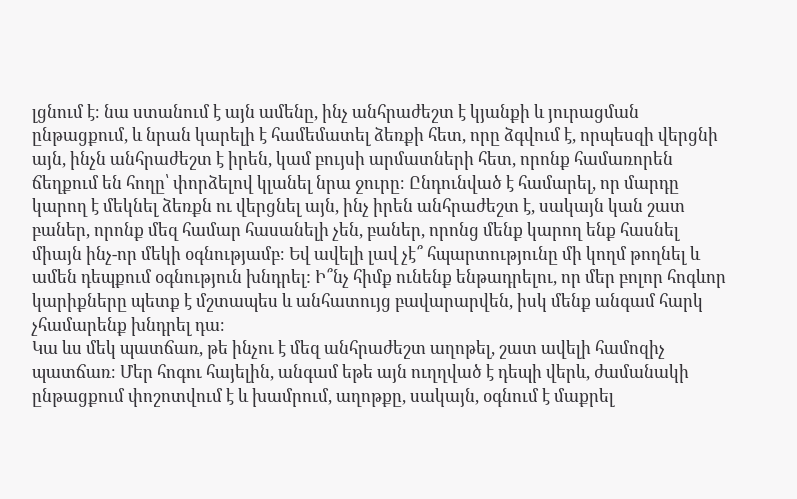լցնում է։ նա ստանում է այն ամենը, ինչ անհրաժեշտ է կյանքի և յուրացման ընթացքում, և նրան կարելի է համեմատել ձեռքի հետ, որը ձգվում է, որպեսզի վերցնի այն, ինչն անհրաժեշտ է իրեն, կամ բույսի արմատների հետ, որոնք համառորեն ճեղքում են հողը՝ փորձելով կլանել նրա ջուրը։ Ընդունված է համարել, որ մարդը կարող է մեկնել ձեռքն ու վերցնել այն, ինչ իրեն անհրաժեշտ է, սակայն կան շատ բաներ, որոնք մեզ համար հասանելի չեն, բաներ, որոնց մենք կարող ենք հասնել միայն ինչ-որ մեկի օգնությամբ։ Եվ ավելի լավ չէ՞ հպարտությունը մի կողմ թողնել և ամեն դեպքում օգնություն խնդրել: Ի՞նչ հիմք ունենք ենթադրելու, որ մեր բոլոր հոգևոր կարիքները պետք է մշտապես և անհատույց բավարարվեն, իսկ մենք անգամ հարկ չհամարենք խնդրել դա։
Կա ևս մեկ պատճառ, թե ինչու է մեզ անհրաժեշտ աղոթել, շատ ավելի համոզիչ պատճառ։ Մեր հոգու հայելին, անգամ եթե այն ուղղված է դեպի վերև, ժամանակի ընթացքում փոշոտվում է և խամրում, աղոթքը, սակայն, օգնում է մաքրել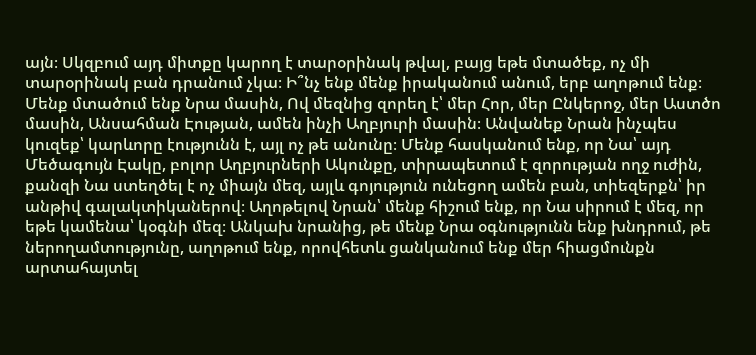այն։ Սկզբում այդ միտքը կարող է տարօրինակ թվալ, բայց եթե մտածեք, ոչ մի տարօրինակ բան դրանում չկա։ Ի՞նչ ենք մենք իրականում անում, երբ աղոթում ենք։ Մենք մտածում ենք Նրա մասին, Ով մեզնից զորեղ է՝ մեր Հոր, մեր Ընկերոջ, մեր Աստծո մասին, Անսահման Էության, ամեն ինչի Աղբյուրի մասին։ Անվանեք Նրան ինչպես կուզեք՝ կարևորը էությունն է, այլ ոչ թե անունը։ Մենք հասկանում ենք, որ Նա՝ այդ Մեծագույն Էակը, բոլոր Աղբյուրների Ակունքը, տիրապետում է զորության ողջ ուժին, քանզի Նա ստեղծել է ոչ միայն մեզ, այլև գոյություն ունեցող ամեն բան, տիեզերքն՝ իր անթիվ գալակտիկաներով։ Աղոթելով Նրան՝ մենք հիշում ենք, որ Նա սիրում է մեզ, որ եթե կամենա՝ կօգնի մեզ։ Անկախ նրանից, թե մենք Նրա օգնությունն ենք խնդրում, թե ներողամտությունը, աղոթում ենք, որովհետև ցանկանում ենք մեր հիացմունքն արտահայտել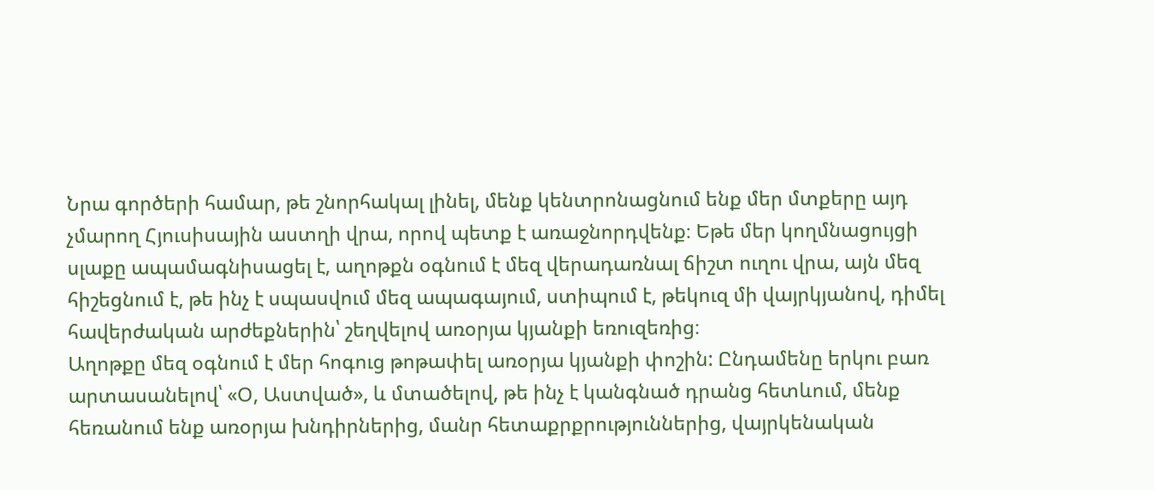Նրա գործերի համար, թե շնորհակալ լինել, մենք կենտրոնացնում ենք մեր մտքերը այդ չմարող Հյուսիսային աստղի վրա, որով պետք է առաջնորդվենք։ Եթե մեր կողմնացույցի սլաքը ապամագնիսացել է, աղոթքն օգնում է մեզ վերադառնալ ճիշտ ուղու վրա, այն մեզ հիշեցնում է, թե ինչ է սպասվում մեզ ապագայում, ստիպում է, թեկուզ մի վայրկյանով, դիմել հավերժական արժեքներին՝ շեղվելով առօրյա կյանքի եռուզեռից։
Աղոթքը մեզ օգնում է մեր հոգուց թոթափել առօրյա կյանքի փոշին: Ընդամենը երկու բառ արտասանելով՝ «Օ, Աստված», և մտածելով, թե ինչ է կանգնած դրանց հետևում, մենք հեռանում ենք առօրյա խնդիրներից, մանր հետաքրքրություններից, վայրկենական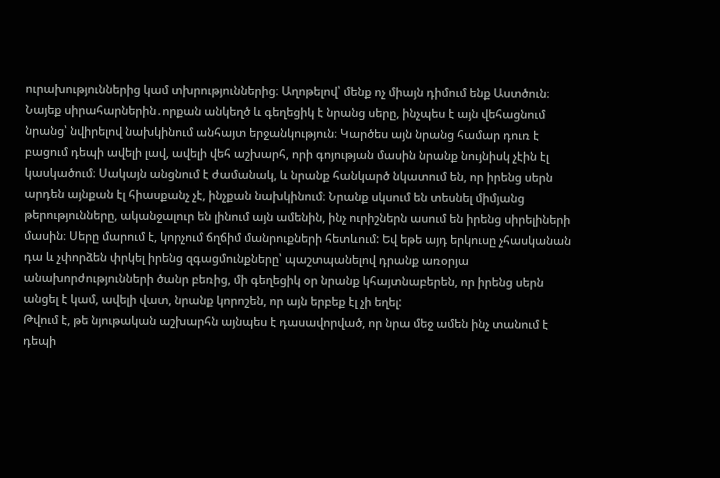ուրախություններից կամ տխրություններից։ Աղոթելով՝ մենք ոչ միայն դիմում ենք Աստծուն։ Նայեք սիրահարներին․որքան անկեղծ և գեղեցիկ է նրանց սերը, ինչպես է այն վեհացնում նրանց՝ նվիրելով նախկինում անհայտ երջանկություն։ Կարծես այն նրանց համար դուռ է բացում դեպի ավելի լավ, ավելի վեհ աշխարհ, որի գոյության մասին նրանք նույնիսկ չէին էլ կասկածում։ Սակայն անցնում է ժամանակ, և նրանք հանկարծ նկատում են, որ իրենց սերն արդեն այնքան էլ հիասքանչ չէ, ինչքան նախկինում։ Նրանք սկսում են տեսնել միմյանց թերությունները, ականջալուր են լինում այն ամենին, ինչ ուրիշներն ասում են իրենց սիրելիների մասին։ Սերը մարում է, կորչում ճղճիմ մանրուքների հետևում: Եվ եթե այդ երկուսը չհասկանան դա և չփորձեն փրկել իրենց զգացմունքները՝ պաշտպանելով դրանք առօրյա անախորժությունների ծանր բեռից, մի գեղեցիկ օր նրանք կհայտնաբերեն, որ իրենց սերն անցել է կամ, ավելի վատ, նրանք կորոշեն, որ այն երբեք էլ չի եղել:
Թվում է, թե նյութական աշխարհն այնպես է դասավորված, որ նրա մեջ ամեն ինչ տանում է դեպի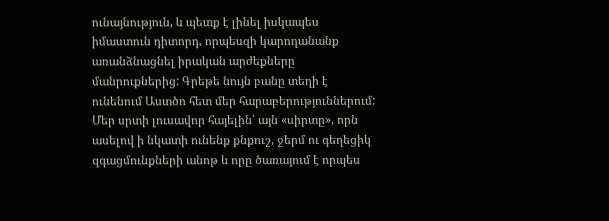ունայնություն, և պետք է լինել իսկապես իմաստուն դիտորդ, որպեսզի կարողանանք առանձնացնել իրական արժեքները մանրուքներից: Գրեթե նույն բանը տեղի է ունենում Աստծո հետ մեր հարաբերություններում: Մեր սրտի լուսավոր հայելին՝ այն «սիրտը», որն ասելով ի նկատի ունենք քնքուշ, ջերմ ու գեղեցիկ զգացմունքների անոթ և որը ծառայում է որպես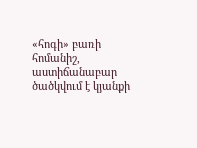«հոգի» բառի հոմանիշ, աստիճանաբար ծածկվում է կյանքի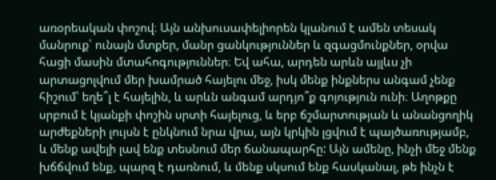առօրեական փոշով։ Այն անխուսափելիորեն կլանում է ամեն տեսակ մանրուք՝ ունայն մտքեր, մանր ցանկություններ և զգացմունքներ, օրվա հացի մասին մտահոգություններ։ Եվ ահա, արդեն արևն այլևս չի արտացոլվում մեր խամրած հայելու մեջ, իսկ մենք ինքներս անգամ չենք հիշում՝ եղե՞լ է հայելին, և արևն անգամ արդյո՞ք գոյություն ունի։ Աղոթքը սրբում է կյանքի փոշին սրտի հայելուց, և երբ ճշմարտության և անանցողիկ արժեքների լույսն է ընկնում նրա վրա, այն կրկին լցվում է պայծառությամբ, և մենք ավելի լավ ենք տեսնում մեր ճանապարհը: Այն ամենը, ինչի մեջ մենք խճճվում ենք, պարզ է դառնում, և մենք սկսում ենք հասկանալ, թե ինչն է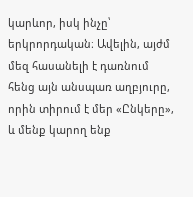կարևոր, իսկ ինչը՝ երկրորդական։ Ավելին, այժմ մեզ հասանելի է դառնում հենց այն անսպառ աղբյուրը, որին տիրում է մեր «Ընկերը», և մենք կարող ենք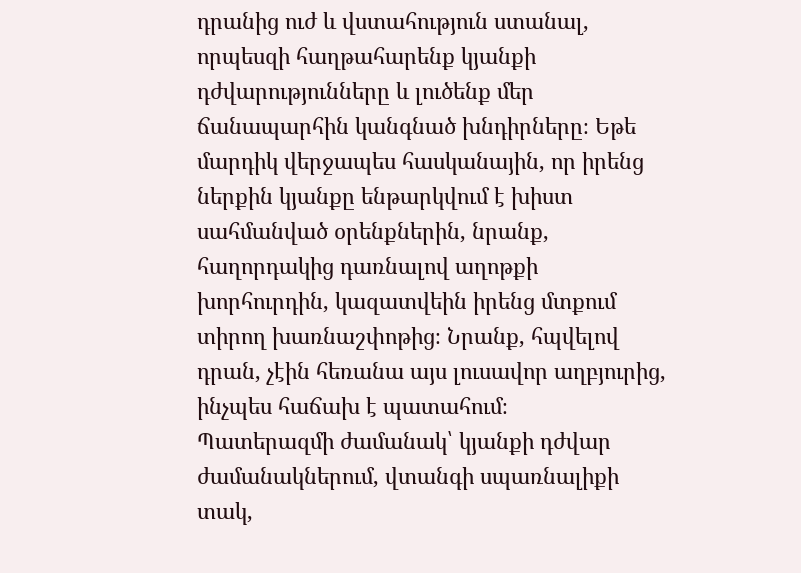դրանից ուժ և վստահություն ստանալ, որպեսզի հաղթահարենք կյանքի դժվարությունները և լուծենք մեր ճանապարհին կանգնած խնդիրները։ Եթե մարդիկ վերջապես հասկանային, որ իրենց ներքին կյանքը ենթարկվում է խիստ սահմանված օրենքներին, նրանք, հաղորդակից դառնալով աղոթքի խորհուրդին, կազատվեին իրենց մտքում տիրող խառնաշփոթից։ Նրանք, հպվելով դրան, չէին հեռանա այս լուսավոր աղբյուրից, ինչպես հաճախ է պատահում։
Պատերազմի ժամանակ՝ կյանքի դժվար ժամանակներում, վտանգի սպառնալիքի տակ,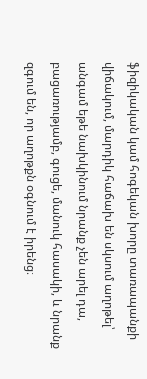ֆիզիկական կամ հոգեկան խորը տառապանքի վիճակում, մարդիկ հաճախ են սկսում աղոթել՝ անգամ եթե նախկինում նրանք չեն արել դա, բացառությամբ, գուցե, մանուկ հասակի, և նրանք զգում են, որ աղոթքն օգնում է իրենց։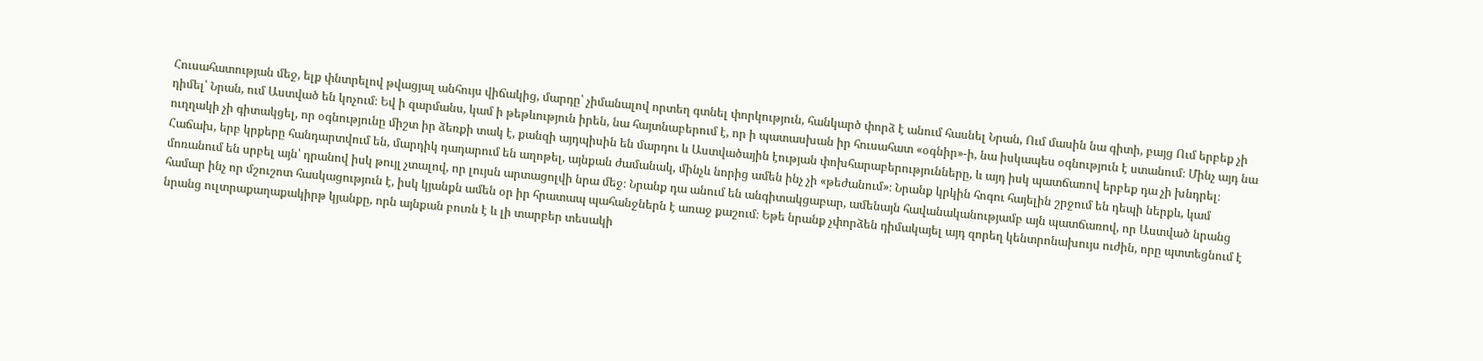Հուսահատության մեջ, ելք փնտրելով թվացյալ անհույս վիճակից, մարդը՝ չիմանալով որտեղ գտնել փորկություն, հանկարծ փորձ է անում հասնել Նրան, Ում մասին նա գիտի, բայց Ում երբեք չի դիմել՝ Նրան, ում Աստված են կոչում։ Եվ ի զարմանս, կամ ի թեթևություն իրեն, նա հայտնաբերում է, որ ի պատասխան իր հուսահատ «օգնիր»-ի, նա իսկապես օգնություն է ստանում։ Մինչ այդ նա ուղղակի չի գիտակցել, որ օգնությունը միշտ իր ձեռքի տակ է, քանզի այդպիսին են մարդու և Աստվածային էության փոխհարաբերությունները, և այդ իսկ պատճառով երբեք դա չի խնդրել։ Հաճախ, երբ կրքերը հանդարտվում են, մարդիկ դադարում են աղոթել, այնքան ժամանակ, մինչև նորից ամեն ինչ չի «թեժանում»։ Նրանք կրկին հոգու հայելին շրջում են դեպի ներքև, կամ մոռանում են սրբել այն՝ դրանով իսկ թույլ չտալով, որ լույսն արտացոլվի նրա մեջ։ Նրանք դա անում են անգիտակցաբար, ամենայն հավանականությամբ այն պատճառով, որ Աստված նրանց համար ինչ որ մշուշոտ հասկացություն է, իսկ կյանքն ամեն օր իր հրատապ պահանջներն է առաջ քաշում։ Եթե նրանք չփորձեն դիմակայել այդ զորեղ կենտրոնախույս ուժին, որը պտտեցնում է նրանց ուլտրաքաղաքակիրթ կյանքը, որն այնքան բուռն է և լի տարբեր տեսակի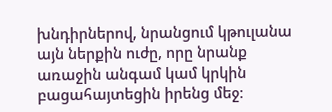խնդիրներով, նրանցում կթուլանա այն ներքին ուժը, որը նրանք առաջին անգամ կամ կրկին բացահայտեցին իրենց մեջ։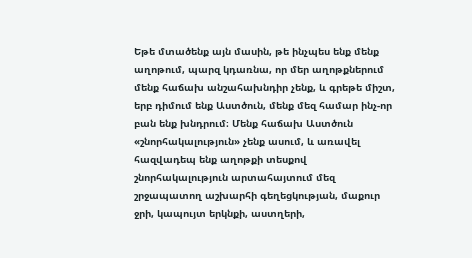Եթե մտածենք այն մասին, թե ինչպես ենք մենք աղոթում, պարզ կդառնա, որ մեր աղոթքներում մենք հաճախ անշահախնդիր չենք, և գրեթե միշտ, երբ դիմում ենք Աստծուն, մենք մեզ համար ինչ-որ բան ենք խնդրում։ Մենք հաճախ Աստծուն «շնորհակալություն» չենք ասում, և առավել հազվադեպ ենք աղոթքի տեսքով շնորհակալություն արտահայտում մեզ շրջապատող աշխարհի գեղեցկության, մաքուր ջրի, կապույտ երկնքի, աստղերի,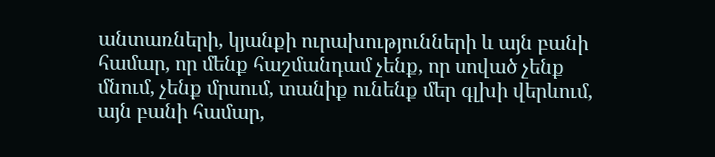անտառների, կյանքի ուրախությունների և այն բանի համար, որ մենք հաշմանդամ չենք, որ սոված չենք մնում, չենք մրսում, տանիք ունենք մեր գլխի վերևում, այն բանի համար,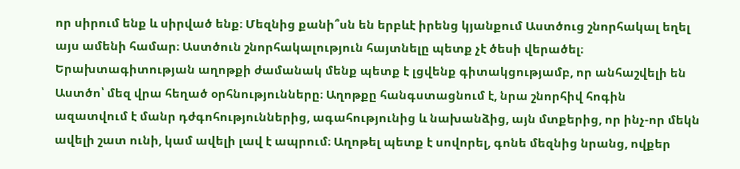որ սիրում ենք և սիրված ենք։ Մեզնից քանի՞սն են երբևէ իրենց կյանքում Աստծուց շնորհակալ եղել այս ամենի համար։ Աստծուն շնորհակալություն հայտնելը պետք չէ ծեսի վերածել։ Երախտագիտության աղոթքի ժամանակ մենք պետք է լցվենք գիտակցությամբ, որ անհաշվելի են Աստծո՝ մեզ վրա հեղած օրհնությունները։ Աղոթքը հանգստացնում է, նրա շնորհիվ հոգին ազատվում է մանր դժգոհություններից, ագահությունից և նախանձից, այն մտքերից, որ ինչ-որ մեկն ավելի շատ ունի, կամ ավելի լավ է ապրում։ Աղոթել պետք է սովորել, գոնե մեզնից նրանց, ովքեր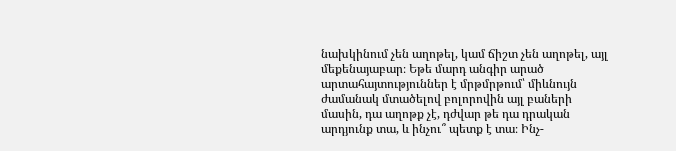նախկինում չեն աղոթել, կամ ճիշտ չեն աղոթել, այլ մեքենայաբար։ Եթե մարդ անգիր արած արտահայտություններ է մրթմրթում՝ միևնույն ժամանակ մտածելով բոլորովին այլ բաների մասին, դա աղոթք չէ, դժվար թե դա դրական արդյունք տա, և ինչու՞ պետք է տա։ Ինչ-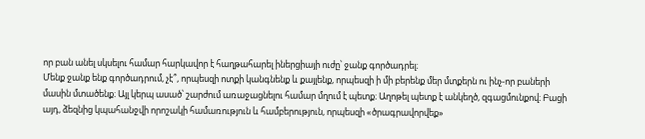որ բան անել սկսելու համար հարկավոր է հաղթահարել իներցիայի ուժը՝ ջանք գործադրել։
Մենք ջանք ենք գործադրում, չէ՞, որպեսզի ոտքի կանգնենք և քայլենք, որպեսզի ի մի բերենք մեր մտքերն ու ինչ-որ բաների մասին մտածենք։ Այլ կերպ ասած՝ շարժում առաջացնելու համար մղում է պետք։ Աղոթել պետք է անկեղծ, զգացմունքով։ Բացի այդ, ձեզնից կպահանջվի որոշակի համառություն և համբերություն, որպեսզի «ծրագրավորվեք»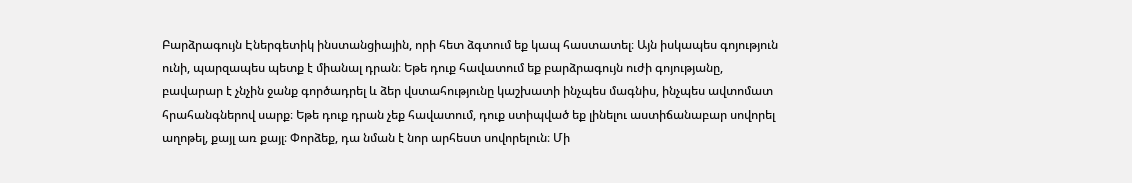Բարձրագույն Էներգետիկ ինստանցիային, որի հետ ձգտում եք կապ հաստատել։ Այն իսկապես գոյություն ունի, պարզապես պետք է միանալ դրան։ Եթե դուք հավատում եք բարձրագույն ուժի գոյությանը, բավարար է չնչին ջանք գործադրել և ձեր վստահությունը կաշխատի ինչպես մագնիս, ինչպես ավտոմատ հրահանգներով սարք։ Եթե դուք դրան չեք հավատում, դուք ստիպված եք լինելու աստիճանաբար սովորել աղոթել, քայլ առ քայլ։ Փորձեք, դա նման է նոր արհեստ սովորելուն։ Մի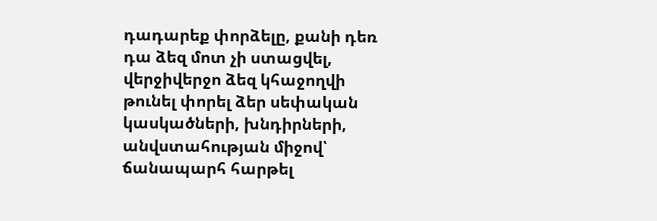դադարեք փորձելը, քանի դեռ դա ձեզ մոտ չի ստացվել, վերջիվերջո ձեզ կհաջողվի թունել փորել ձեր սեփական կասկածների, խնդիրների, անվստահության միջով՝ ճանապարհ հարթել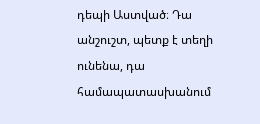դեպի Աստված։ Դա անշուշտ, պետք է տեղի ունենա, դա համապատասխանում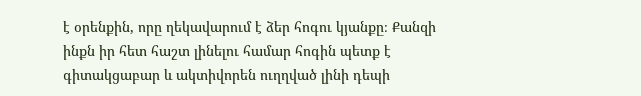է օրենքին, որը ղեկավարում է ձեր հոգու կյանքը։ Քանզի ինքն իր հետ հաշտ լինելու համար հոգին պետք է գիտակցաբար և ակտիվորեն ուղղված լինի դեպի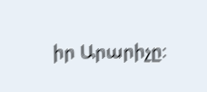իր Արարիչը։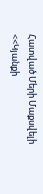Հատված Մերի Մաքսվելի <<Կյանքի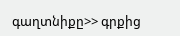գաղտնիքը>> գրքից